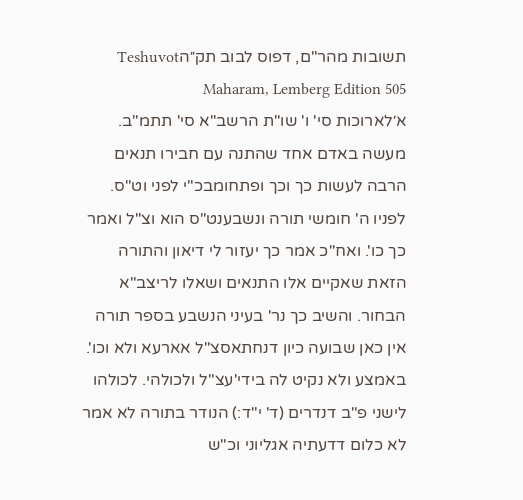תשובות מהר"ם, דפוס לבוב תק״הTeshuvot Maharam, Lemberg Edition 505
א׳לארוכות סי' ו' שו"ת הרשב"א סי' תתמ"ב. מעשה באדם אחד שהתנה עם חבירו תנאים הרבה לעשות כך וכך ופתחומבכ"י לפני וט"ס. לפניו ה' חומשי תורה ונשבענט"ס הוא וצ"ל ואמר כך כו'. ואח"כ אמר כך יעזור לי דיאון והתורה הזאת שאקיים אלו התנאים ושאלו לריצב"א הבחור. והשיב כך נר' בעיני הנשבע בספר תורה אין כאן שבועה כיון דנחתאסצ"ל אארעא ולא וכו'. באמצע ולא נקיט לה בידי'עצ"ל ולכולהי. לכולהו לישני פ"ב דנדרים (ד' י"ד:) הנודר בתורה לא אמר לא כלום דדעתיה אגליוני וכ"ש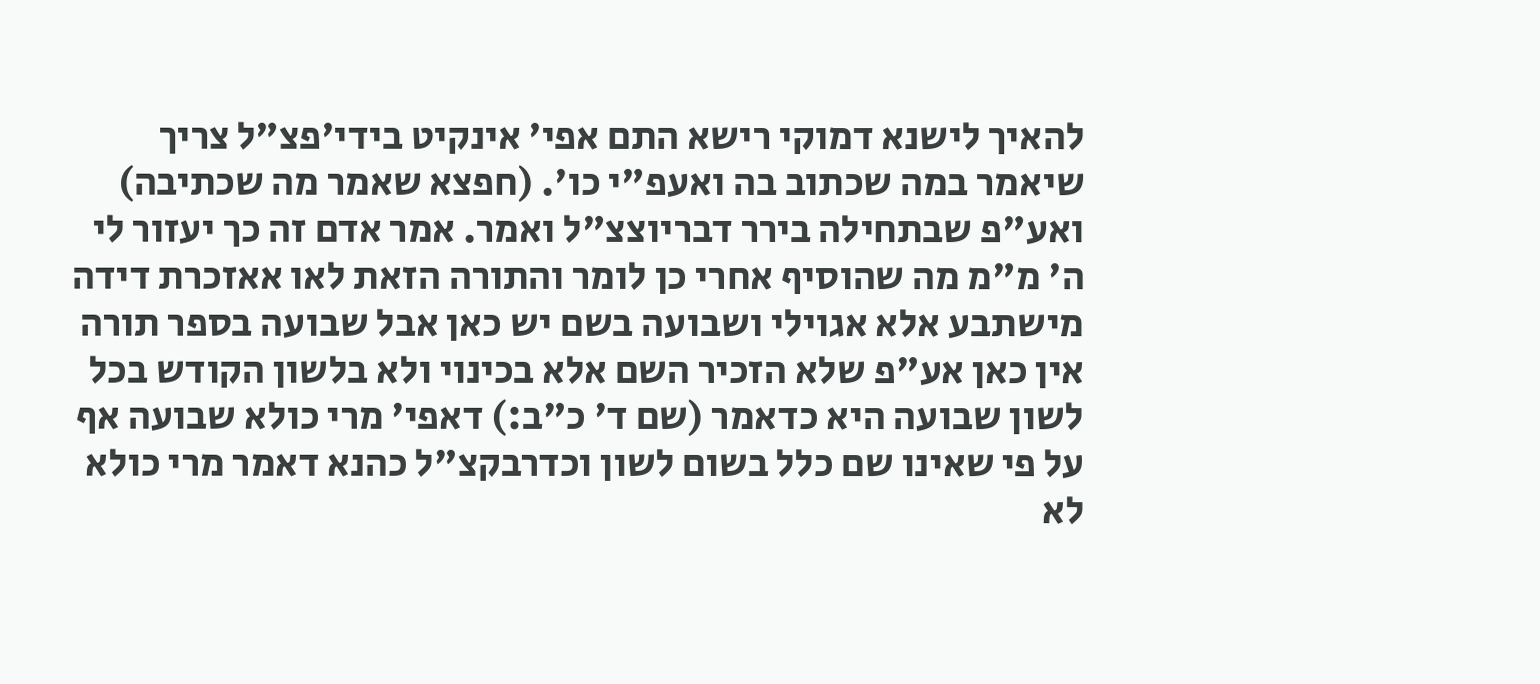להאיך לישנא דמוקי רישא התם אפי' אינקיט בידי'פצ"ל צריך שיאמר במה שכתוב בה ואעפ"י כו'. (חפצא שאמר מה שכתיבה) ואע"פ שבתחילה בירר דבריוצצ"ל ואמר. אמר אדם זה כך יעזור לי ה' מ"מ מה שהוסיף אחרי כן לומר והתורה הזאת לאו אאזכרת דידה מישתבע אלא אגוילי ושבועה בשם יש כאן אבל שבועה בספר תורה אין כאן אע"פ שלא הזכיר השם אלא בכינוי ולא בלשון הקודש בכל לשון שבועה היא כדאמר (שם ד' כ"ב:) דאפי' מרי כולא שבועה אף על פי שאינו שם כלל בשום לשון וכדרבקצ"ל כהנא דאמר מרי כולא לא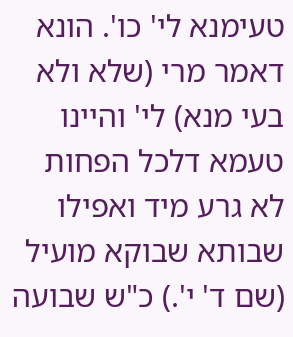טעימנא לי' כו'. הונא דאמר מרי (שלא ולא בעי מנא) לי' והיינו טעמא דלכל הפחות לא גרע מיד ואפילו שבותא שבוקא מועיל (שם ד' י'.) כ"ש שבועה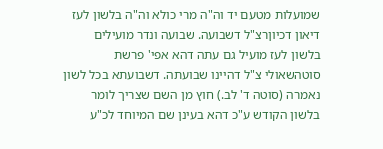שמועלות מטעם יד וה"ה מרי כולא וה"ה בלשון לעז דיאון דכיוןרצ"ל דשבועה. שבועה ונדר מועילים בלשון לעז מועיל גם עתה דהא אפי' פרשת סוטהשאולי צ"ל דהיינו שבועתה. דשבועתא בכל לשון נאמרה (סוטה ד' לב.) חוץ מן השם שצריך לומר בלשון הקודש ע"כ דהא בעינן שם המיוחד לכ"ע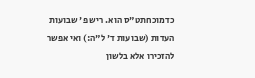כדמוכחתט"ס הוא. ריש פ' שבועות העדות (שבועות ד' ל"ה:) ואי אפשר להזכירו אלא בלשון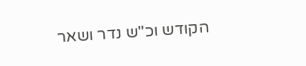הקודש וכ"ש נדר ושאר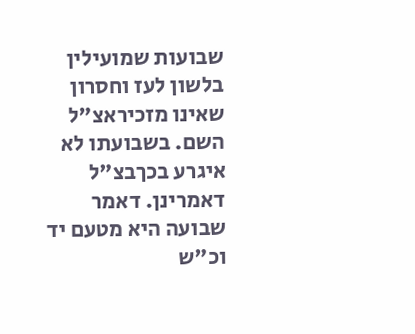שבועות שמועילין בלשון לעז וחסרון שאינו מזכיראצ"ל השם. בשבועתו לא איגרע בכךבצ"ל דאמרינן. דאמר שבועה היא מטעם יד וכ"ש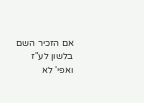אם הזכיר השם בלשון לע"ז ואפי' לא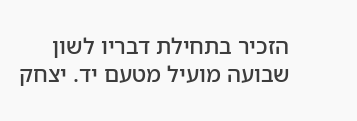הזכיר בתחילת דבריו לשון שבועה מועיל מטעם יד. יצחק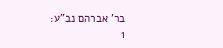בר' אברהם נב"ע:
1